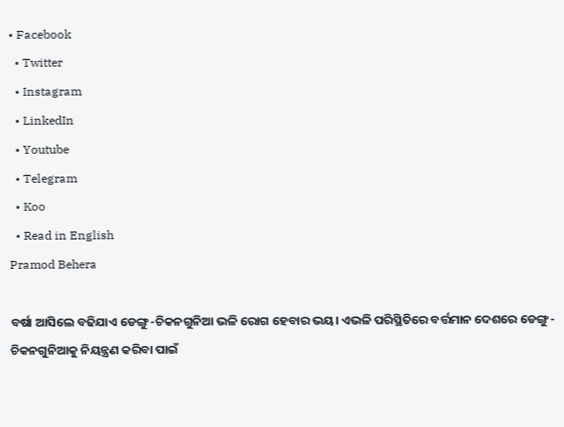• Facebook
  • Twitter
  • Instagram
  • LinkedIn
  • Youtube
  • Telegram
  • Koo
  • Read in English
Pramod Behera

ବର୍ଷା ଆସିଲେ ବଢିଯାଏ ଡେଙ୍ଗୁ-ଚିକନଗୁନିଆ ଭଳି ରୋଗ ହେବାର ଭୟ। ଏଭଳି ପରିସ୍ଥିତିରେ ବର୍ତ୍ତମାନ ଦେଶରେ ଡେଙ୍ଗୁ-ଚିକନଗୁନିଆକୁ ନିୟନ୍ତ୍ରଣ କରିବା ପାଇଁ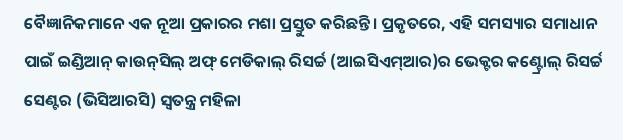ବୈଜ୍ଞାନିକମାନେ ଏକ ନୂଆ ପ୍ରକାରର ମଶା ପ୍ରସ୍ତୁତ କରିଛନ୍ତି। ପ୍ରକୃତରେ, ଏହି ସମସ୍ୟାର ସମାଧାନ ପାଇଁ ଇଣ୍ଡିଆନ୍ କାଉନ୍‌ସିଲ୍ ଅଫ୍ ମେଡିକାଲ୍ ରିସର୍ଚ୍ଚ (ଆଇସିଏମ୍ଆର)ର ଭେକ୍ଟର କଣ୍ଟ୍ରୋଲ୍ ରିସର୍ଚ୍ଚ ସେଣ୍ଟର (ଭିସିଆରସି) ସ୍ୱତନ୍ତ୍ର ମହିଳା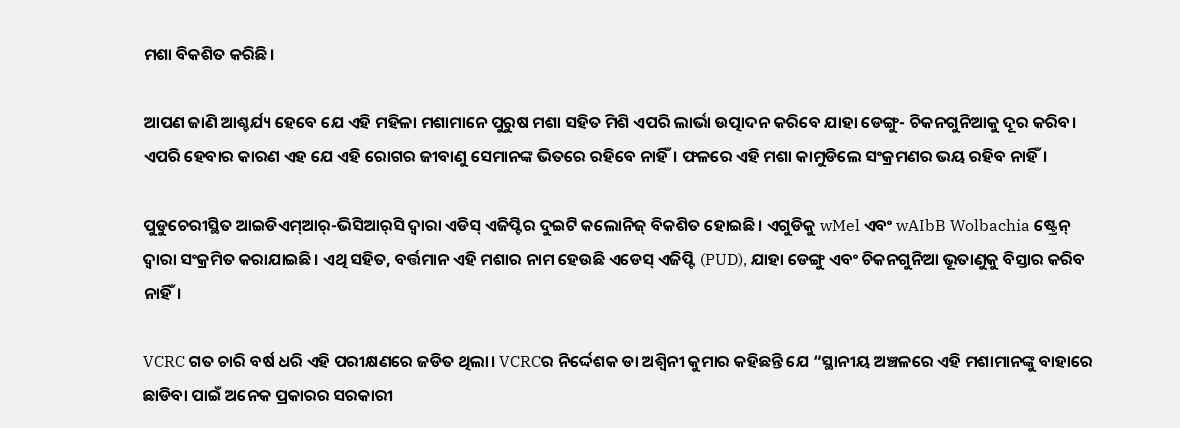ମଶା ବିକଶିତ କରିଛି।

ଆପଣ ଜାଣି ଆଶ୍ଚର୍ଯ୍ୟ ହେବେ ଯେ ଏହି ମହିଳା ମଶାମାନେ ପୁରୁଷ ମଶା ସହିତ ମିଶି ଏପରି ଲାର୍ଭା ଉତ୍ପାଦନ କରିବେ ଯାହା ଡେଙ୍ଗୁ- ଚିକନଗୁନିଆକୁ ଦୂର କରିବ। ଏପରି ହେବାର କାରଣ ଏହ ଯେ ଏହି ରୋଗର ଜୀବାଣୁ ସେମାନଙ୍କ ଭିତରେ ରହିବେ ନାହିଁ। ଫଳରେ ଏହି ମଶା କାମୁଡିଲେ ସଂକ୍ରମଣର ଭୟ ରହିବ ନାହିଁ।

ପୁଡୁଚେରୀସ୍ଥିତ ଆଇଡିଏମ୍‌ଆର୍‌-ଭିସିଆର୍‌ସି ଦ୍ୱାରା ଏଡିସ୍ ଏଜିପ୍ଟିର ଦୁଇଟି କଲୋନିଜ୍ ବିକଶିତ ହୋଇଛି। ଏଗୁଡିକୁ wMel ଏବଂ wAIbB Wolbachia ଷ୍ଟ୍ରେନ୍ ଦ୍ୱାରା ସଂକ୍ରମିତ କରାଯାଇଛି। ଏଥି ସହିତ, ବର୍ତ୍ତମାନ ଏହି ମଶାର ନାମ ହେଉଛି ଏଡେସ୍ ଏଜିପ୍ଟି (PUD), ଯାହା ଡେଙ୍ଗୁ ଏବଂ ଚିକନଗୁନିଆ ଭୂତାଣୁକୁ ବିସ୍ତାର କରିବ ନାହିଁ।

VCRC ଗତ ଚାରି ବର୍ଷ ଧରି ଏହି ପରୀକ୍ଷଣରେ ଜଡିତ ଥିଲା। VCRCର ନିର୍ଦ୍ଦେଶକ ଡା ଅଶ୍ୱିନୀ କୁମାର କହିଛନ୍ତି ଯେ “ସ୍ଥାନୀୟ ଅଞ୍ଚଳରେ ଏହି ମଶାମାନଙ୍କୁ ବାହାରେ ଛାଡିବା ପାଇଁ ଅନେକ ପ୍ରକାରର ସରକାରୀ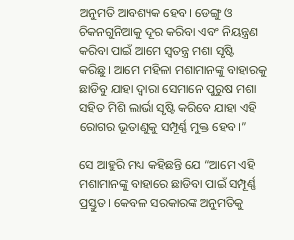ଅନୁମତି ଆବଶ୍ୟକ ହେବ। ଡେଙ୍ଗୁ ଓ ଚିକନଗୁନିଆକୁ ଦୂର କରିବା ଏବଂ ନିୟନ୍ତ୍ରଣ କରିବା ପାଇଁ ଆମେ ସ୍ୱତନ୍ତ୍ର ମଶା ସୃଷ୍ଟି କରିଛୁ। ଆମେ ମହିଳା ମଶାମାନଙ୍କୁ ବାହାରକୁ ଛାଡିବୁ ଯାହା ଦ୍ୱାରା ସେମାନେ ପୁରୁଷ ମଶା ସହିତ ମିଶି ଲାର୍ଭା ସୃଷ୍ଟି କରିବେ ଯାହା ଏହି ରୋଗର ଭୂତାଣୁକୁ ସମ୍ପୂର୍ଣ୍ଣ ମୁକ୍ତ ହେବ।”

ସେ ଆହୁରି ମଧ୍ୟ କହିଛନ୍ତି ଯେ “ଆମେ ଏହି ମଶାମାନଙ୍କୁ ବାହାରେ ଛାଡିବା ପାଇଁ ସମ୍ପୂର୍ଣ୍ଣ ପ୍ରସ୍ତୁତ। କେବଳ ସରକାରଙ୍କ ଅନୁମତିକୁ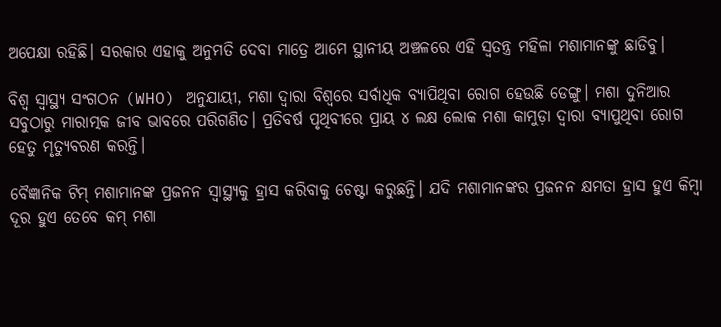ଅପେକ୍ଷା ରହିଛି। ସରକାର ଏହାକୁ ଅନୁମତି ଦେବା ମାତ୍ରେ ଆମେ ସ୍ଥାନୀୟ ଅଞ୍ଚଳରେ ଏହି ସ୍ୱତନ୍ତ୍ର ମହିଳା ମଶାମାନଙ୍କୁ ଛାଡିବୁ।

ବିଶ୍ୱ ସ୍ୱାସ୍ଥ୍ୟ ସଂଗଠନ (WHO) ଅନୁଯାୟୀ, ମଶା ଦ୍ୱାରା ବିଶ୍ୱରେ ସର୍ବାଧିକ ବ୍ୟାପିଥିବା ରୋଗ ହେଉଛି ଡେଙ୍ଗୁ। ମଶା ଦୁନିଆର ସବୁଠାରୁ ମାରାତ୍ମକ ଜୀବ ଭାବରେ ପରିଗଣିତ। ପ୍ରତିବର୍ଷ ପୃଥିବୀରେ ପ୍ରାୟ ୪ ଲକ୍ଷ ଲୋକ ମଶା କାମୁଡ଼ା ଦ୍ୱାରା ବ୍ୟାପୁଥିବା ରୋଗ ହେତୁ ମୃତ୍ୟୁବରଣ କରନ୍ତି।

ବୈଜ୍ଞାନିକ ଟିମ୍ ମଶାମାନଙ୍କ ପ୍ରଜନନ ସ୍ୱାସ୍ଥ୍ୟକୁ ହ୍ରାସ କରିବାକୁ ଚେଷ୍ଟା କରୁଛନ୍ତି। ଯଦି ମଶାମାନଙ୍କର ପ୍ରଜନନ କ୍ଷମତା ହ୍ରାସ ହୁଏ କିମ୍ବା ଦୂର ହୁଏ ତେବେ କମ୍ ମଶା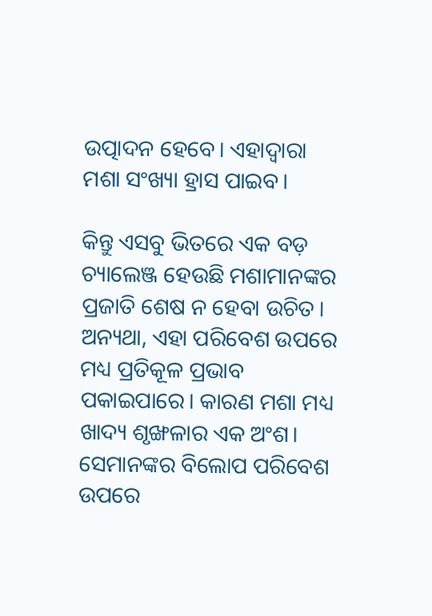ଉତ୍ପାଦନ ହେବେ। ଏହାଦ୍ୱାରା ମଶା ସଂଖ୍ୟା ହ୍ରାସ ପାଇବ।

କିନ୍ତୁ ଏସବୁ ଭିତରେ ଏକ ବଡ଼ ଚ୍ୟାଲେଞ୍ଜ ହେଉଛି ମଶାମାନଙ୍କର ପ୍ରଜାତି ଶେଷ ନ ହେବା ଉଚିତ। ଅନ୍ୟଥା, ଏହା ପରିବେଶ ଉପରେ ମଧ୍ୟ ପ୍ରତିକୂଳ ପ୍ରଭାବ ପକାଇପାରେ। କାରଣ ମଶା ମଧ୍ୟ ଖାଦ୍ୟ ଶୃଙ୍ଖଳାର ଏକ ଅଂଶ। ସେମାନଙ୍କର ବିଲୋପ ପରିବେଶ ଉପରେ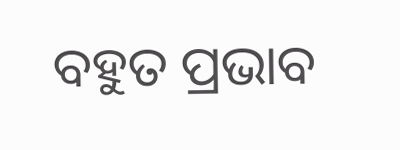ବହୁତ ପ୍ରଭାବ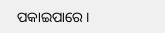ପକାଇପାରେ।